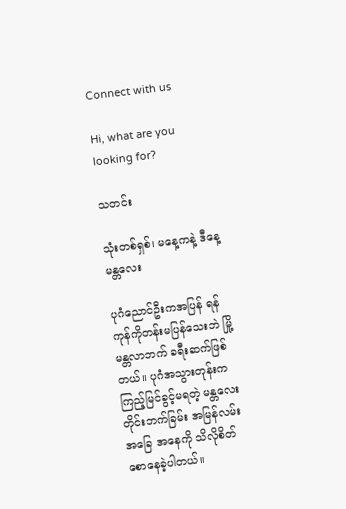Connect with us

Hi, what are you looking for?

သတင်း

သုံးတစ်ရှစ်၊ မနေ့ကနဲ့ ဒီနေ့မန္တလေး

ပုဂံညောင်ဦးကအပြန် ရန်ကုန်ကိုတန်းမပြန်သေးဘဲ မြို့မန္တလာဘက် ခရီးဆက်ဖြစ်တယ်။ ပုဂံအသွားတုန်းက ကြည့်မြင်ခွင့်မရတဲ့ မန္တလေးတိုင်းဘက်ခြမ်း အမြန်လမ်းအခြေ အနေကို သိလိုစိတ်စောနေခဲ့ပါတယ်။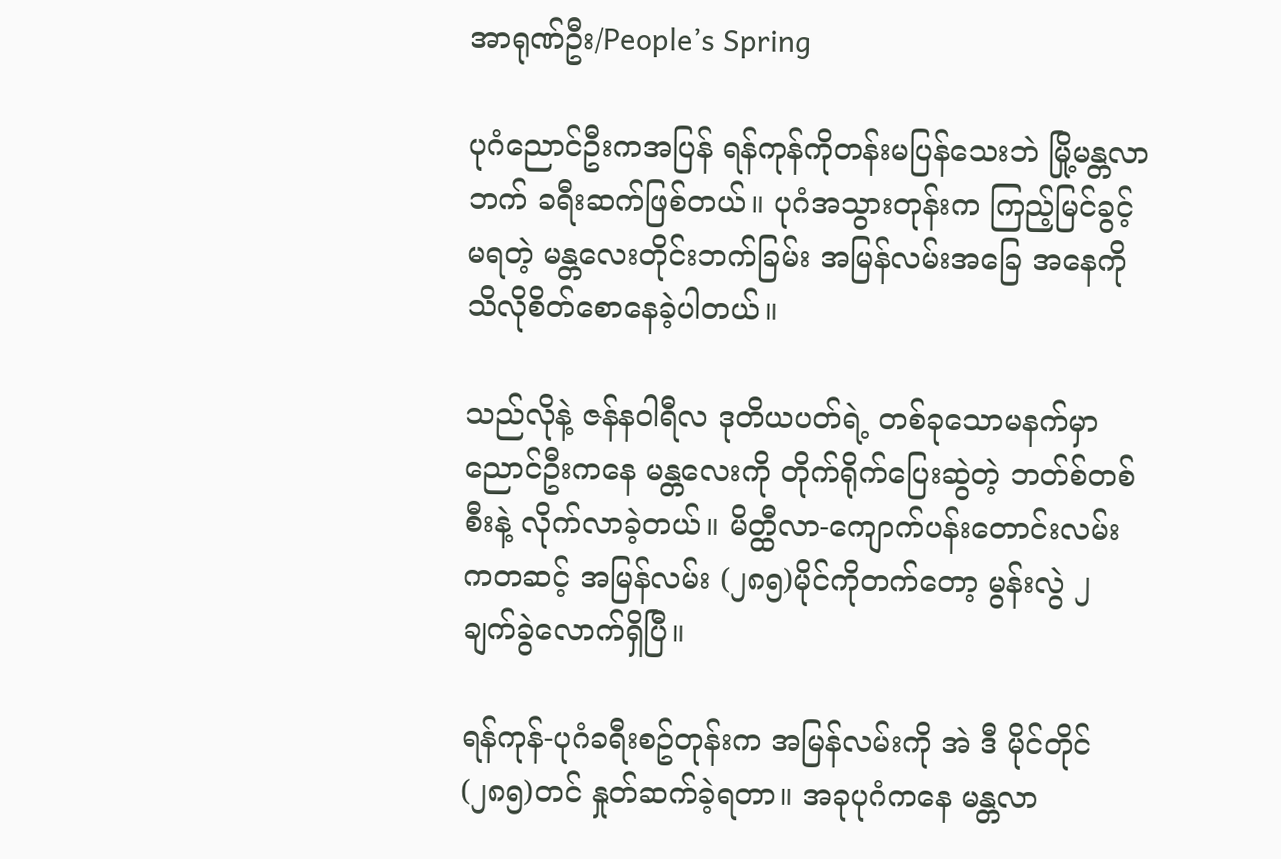အာရုဏ်ဦး/People’s Spring

ပုဂံညောင်ဦးကအပြန် ရန်ကုန်ကိုတန်းမပြန်သေးဘဲ မြို့မန္တလာဘက် ခရီးဆက်ဖြစ်တယ်။ ပုဂံအသွားတုန်းက ကြည့်မြင်ခွင့်မရတဲ့ မန္တလေးတိုင်းဘက်ခြမ်း အမြန်လမ်းအခြေ အနေကို သိလိုစိတ်စောနေခဲ့ပါတယ်။

သည်လိုနဲ့ ဇန်နဝါရီလ ဒုတိယပတ်ရဲ့ တစ်ခုသောမနက်မှာ ညောင်ဦးကနေ မန္တလေးကို တိုက်ရိုက်ပြေးဆွဲတဲ့ ဘတ်စ်တစ်စီးနဲ့ လိုက်လာခဲ့တယ်။ မိတ္ထီလာ-ကျောက်ပန်းတောင်းလမ်းကတဆင့် အမြန်လမ်း (၂၈၅)မိုင်ကိုတက်တော့ မွန်းလွဲ ၂ ချက်ခွဲလောက်ရှိပြီ။

ရန်ကုန်-ပုဂံခရီးစဥ်တုန်းက အမြန်လမ်းကို အဲ ဒီ မိုင်တိုင်(၂၈၅)တင် နှုတ်ဆက်ခဲ့ရတာ။ အခုပုဂံကနေ မန္တလာ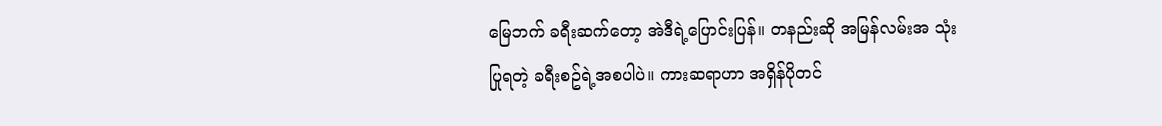မြေဘက် ခရီးဆက်တော့ အဲဒီရဲ့ပြောင်းပြန်။ တနည်းဆို အမြန်လမ်းအ သုံးပြုရတဲ့ ခရီးစဥ်ရဲ့အစပါပဲ။ ကားဆရာဟာ အရှိန်ပိုတင်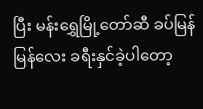ပြီး မန်းရွှေမြို့တော်ဆီ ခပ်မြန်မြန်လေး ခရီးနှင်ခဲ့ပါတော့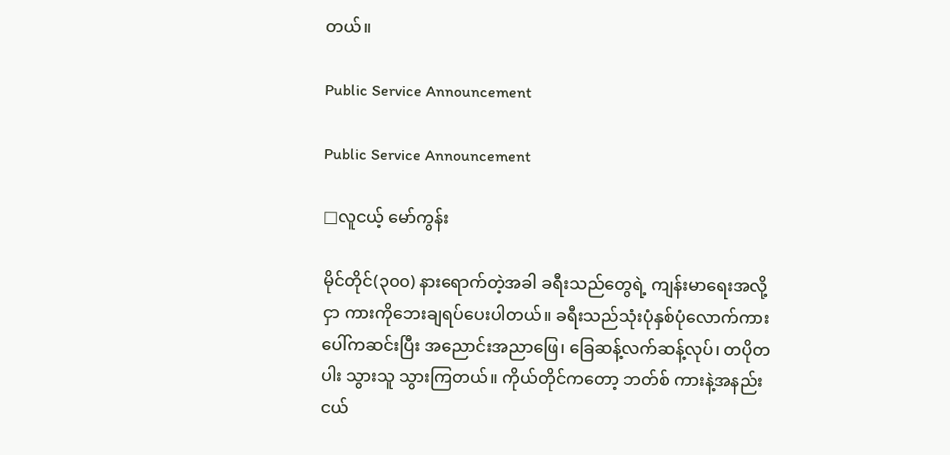တယ်။

Public Service Announcement

Public Service Announcement

□လူငယ့် မော်ကွန်း

မိုင်တိုင်(၃၀၀) နားရောက်တဲ့အခါ ခရီးသည်တွေရဲ့ ကျန်းမာရေးအလို့ငှာ ကားကိုဘေးချရပ်ပေးပါတယ်။ ခရီးသည်သုံးပုံနှစ်ပုံလောက်ကားပေါ်ကဆင်းပြီး အညောင်းအညာဖြေ၊ ခြေဆန့်လက်ဆန့်လုပ်၊ တပိုတပါး သွားသူ သွားကြတယ်။ ကိုယ်တိုင်ကတော့ ဘတ်စ် ကားနဲ့အနည်းငယ်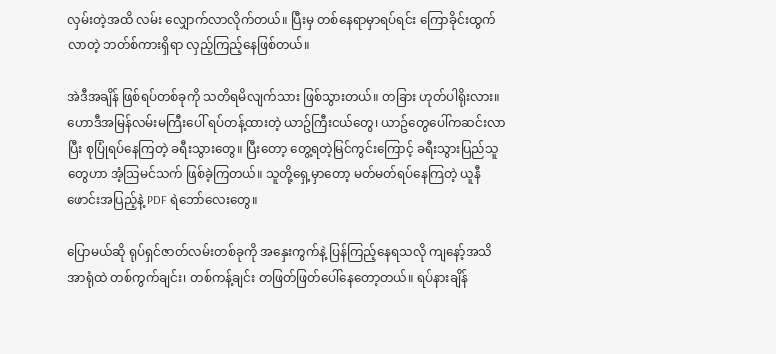လှမ်းတဲ့အထိ လမ်း လျှောက်လာလိုက်တယ်။ ပြီးမှ တစ်နေရာမှာရပ်ရင်း ကြောခိုင်းထွက်လာတဲ့ ဘတ်စ်ကားရှိရာ လှည့်ကြည့်နေဖြစ်တယ်။

အဲဒီအချိန် ဖြစ်ရပ်တစ်ခုကို သတိရမိလျက်သား ဖြစ်သွားတယ်။ တခြား ဟုတ်ပါရိုးလား။ ဟောဒီအမြန်လမ်းမကြီးပေါ် ရပ်တန့်ထားတဲ့ ယာဥ်ကြီးငယ်တွေ၊ ယာဥ်တွေပေါ်ကဆင်းလာပြီး စုပြုံရပ်နေကြတဲ့ ခရီးသွားတွေ။ ပြီးတော့ တွေ့ရတဲ့မြင်ကွင်းကြောင့် ခရီးသွားပြည်သူတွေဟာ အံ့သြမင်သက် ဖြစ်ခဲ့ကြတယ်။ သူတို့ရှေ့မှာတော့ မတ်မတ်ရပ်နေကြတဲ့ ယူနီ ဖောင်းအပြည့်နဲ့ PDF ရဲဘော်လေးတွေ။

ပြောမယ်ဆို ရုပ်ရှင်ဇာတ်လမ်းတစ်ခုကို အနှေးကွက်နဲ့ ပြန်ကြည့်နေရသလို ကျနော့်အသိအာရုံထဲ တစ်ကွက်ချင်း၊ တစ်ကန့်ချင်း တဖြတ်ဖြတ်ပေါ်နေတော့တယ်။ ရပ်နားချိန်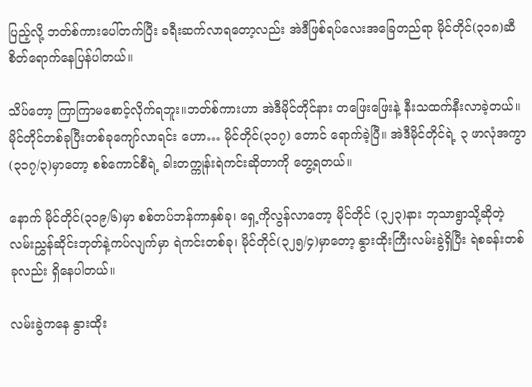ပြည့်လို့ ဘတ်စ်ကားပေါ်တက်ပြီး ခရီးဆက်လာရတော့လည်း အဲဒီဖြစ်ရပ်လေးအခြေတည်ရာ မိုင်တိုင်(၃၁၈)ဆီ စိတ်ရောက်နေပြန်ပါတယ်။

သိပ်တော့ ကြာကြာမစောင့်လိုက်ရဘူး။ဘတ်စ်ကားဟာ အဲဒီမိုင်တိုင်နား တဖြေးဖြေးနဲ့ နီးသထက်နီးလာခဲ့တယ်။ မိုင်တိုင်တစ်ခုပြီးတစ်ခုကျော်လာရင်း ဟော… မိုင်တိုင်(၃၁၇) တောင် ရောက်ခဲ့ပြီ။ အဲဒီမိုင်တိုင်ရဲ့ ၃ ဖာလုံအကွာ(၃၁၇/၃)မှာတော့ စစ်ကောင်စီရဲ့ ခါးတက္ကုန်းရဲကင်းဆိုတာကို တွေ့ရတယ်။

နောက် မိုင်တိုင်(၃၁၉/၆)မှာ စစ်တပ်ဘန်ကာနှစ်ခု၊ ရှေ့ကိုလွန်လာတော့ မိုင်တိုင် (၃၂၃)နား ဘုသာရွာသို့ဆိုတဲ့ လမ်းညွှန်ဆိုင်းဘုတ်နဲ့ကပ်လျက်မှာ ရဲကင်းတစ်ခု၊ မိုင်တိုင်(၃၂၅/၄)မှာတော့ နွားထိုးကြီးလမ်းခွဲရှိပြီး ရဲစခန်းတစ်ခုလည်း ရှိနေပါတယ်။

လမ်းခွဲကနေ နွားထိုး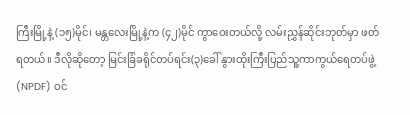ကြီးမြို့နဲ့ (၁၅)မိုင်၊ မန္တလေးမြို့နဲ့က (၄၂)မိုင် ကွာဝေးတယ်လို့ လမ်းညွှန်ဆိုင်းဘုတ်မှာ ဖတ်ရတယ်။ ဒီလိုဆိုတော့ မြင်းခြံခရိုင်တပ်ရင်း(၃)ခေါ် နွားထိုးကြီးပြည်သူ့ကာကွယ်ရေတပ်ဖွဲ့(NPDF) ဝင်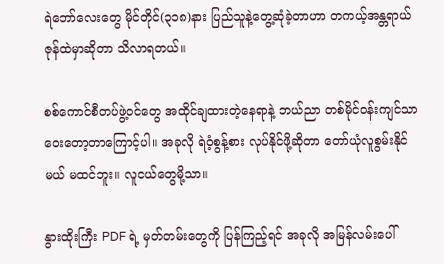ရဲဘော်လေးတွေ မိုင်တိုင်(၃၁၈)နား ပြည်သူနဲ့တွေ့ဆုံခဲ့တာဟာ တကယ့်အန္တရာယ်ဇုန်ထဲမှာဆိုတာ သိလာရတယ်။

စစ်ကောင်စီတပ်ဖွဲ့ဝင်တွေ အထိုင်ချထားတဲ့နေရာနဲ့ ဘယ်ညာ တစ်မိုင်ဝန်းကျင်သာ ဝေးတော့တာကြောင့်ပါ။ အခုလို ရဲဝံ့စွန့်စား လုပ်နိုင်ဖို့ဆိုတာ တော်ယုံလူစွမ်းနိုင်မယ် မထင်ဘူး။ လူငယ်တွေမို့သာ။

နွားထိုးကြီး PDF ရဲ့ မှတ်တမ်းတွေကို ပြန်ကြည့်ရင် အခုလို အမြန်လမ်းပေါ်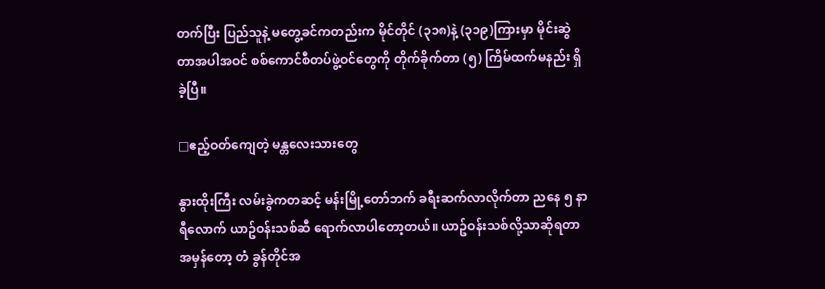တက်ပြီး ပြည်သူနဲ့ မတွေ့ခင်ကတည်းက မိုင်တိုင် (၃၁၈)နဲ့ (၃၁၉)ကြားမှာ မိုင်းဆွဲတာအပါအဝင် စစ်ကောင်စီတပ်ဖွဲ့ဝင်တွေကို တိုက်ခိုက်တာ (၅) ကြိမ်ထက်မနည်း ရှိခဲ့ပြီ။

□ဧည့်ဝတ်ကျေတဲ့ မန္တလေးသားတွေ

နွားထိုးကြီး လမ်းခွဲကတဆင့် မန်းမြို့တော်ဘက် ခရီးဆက်လာလိုက်တာ ညနေ ၅ နာရီလောက် ယာဥ်ဝန်းသစ်ဆီ ရောက်လာပါတော့တယ်။ ယာဥ်ဝန်းသစ်လို့သာဆိုရတာ အမှန်တော့ တံ ခွန်တိုင်အ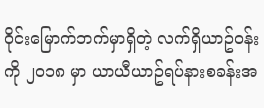ဝိုင်းမြောက်ဘက်မှာရှိတဲ့ လက်ရှိယာဥ်ဝန်းကို ၂၀၁၈ မှာ ယာယီယာဥ်ရပ်နားစခန်းအ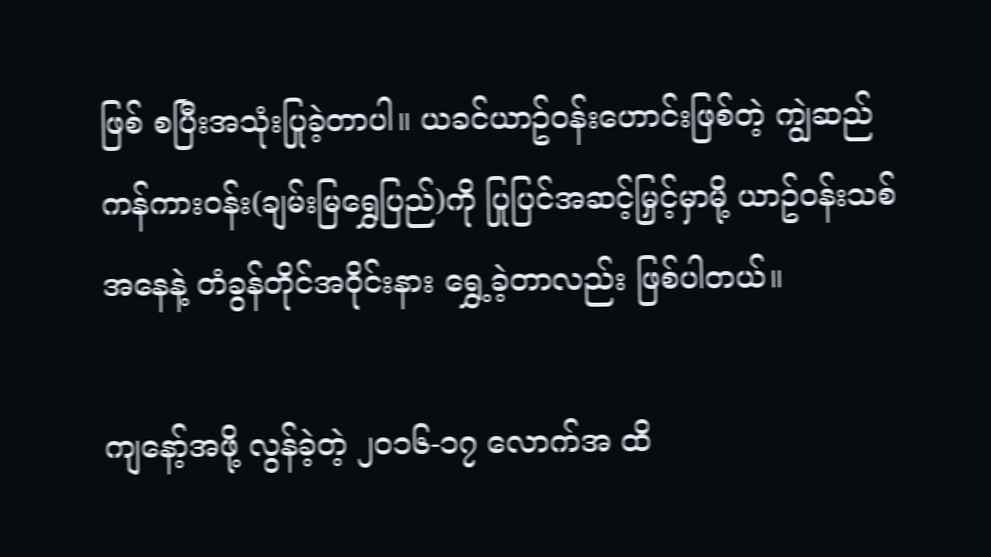ဖြစ် စပြီးအသုံးပြုခဲ့တာပါ။ ယခင်ယာဥ်ဝန်းဟောင်းဖြစ်တဲ့ ကျွဲဆည်ကန်ကားဝန်း(ချမ်းမြရွှေပြည်)ကို ပြုပြင်အဆင့်မြှင့်မှာမို့ ယာဥ်ဝန်းသစ်အနေနဲ့ တံခွန်တိုင်အဝိုင်းနား ရွှေ့ခဲ့တာလည်း ဖြစ်ပါတယ်။

ကျနော့်အဖို့ လွန်ခဲ့တဲ့ ၂၀၁၆-၁၇ လောက်အ ထိ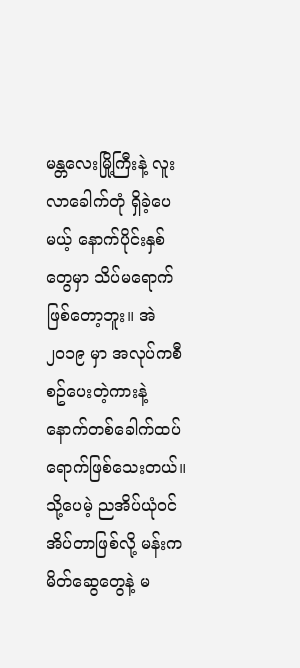မန္တလေးမြို့ကြီးနဲ့ လူးလာခေါက်တုံ ရှိခဲ့ပေမယ့် နောက်ပိုင်းနှစ်တွေမှာ သိပ်မရောက်ဖြစ်တော့ဘူး။ အဲ ၂၀၁၉ မှာ အလုပ်ကစီစဥ်ပေးတဲ့ကားနဲ့ နောက်တစ်ခေါက်ထပ်ရောက်ဖြစ်သေးတယ်။ သို့ပေမဲ့ ညအိပ်ယုံဝင်အိပ်တာဖြစ်လို့ မန်းကမိတ်ဆွေတွေနဲ့ မ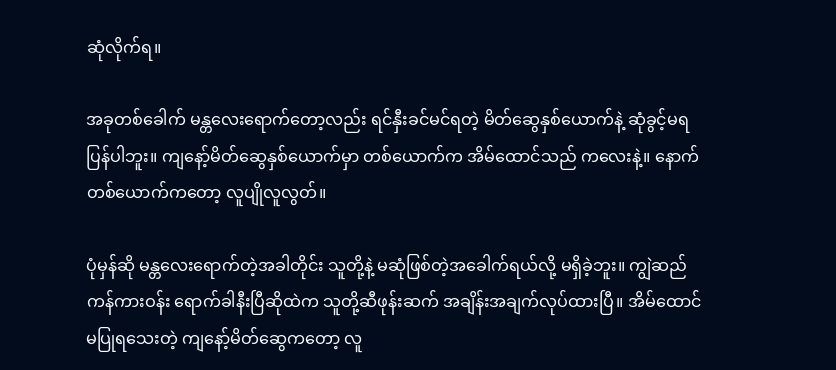ဆုံလိုက်ရ။

အခုတစ်ခေါက် မန္တလေးရောက်တော့လည်း ရင်နှီးခင်မင်ရတဲ့ မိတ်ဆွေနှစ်ယောက်နဲ့ ဆုံခွင့်မရပြန်ပါဘူး။ ကျနော့်မိတ်ဆွေနှစ်ယောက်မှာ တစ်ယောက်က အိမ်ထောင်သည် ကလေးနဲ့။ နောက်တစ်ယောက်ကတော့ လူပျိုလူလွတ်။

ပုံမှန်ဆို မန္တလေးရောက်တဲ့အခါတိုင်း သူတို့နဲ့ မဆုံဖြစ်တဲ့အခေါက်ရယ်လို့ မရှိခဲ့ဘူး။ ကျွဲဆည်ကန်ကားဝန်း ရောက်ခါနီးပြီဆိုထဲက သူတို့ဆီဖုန်းဆက် အချိန်းအချက်လုပ်ထားပြီ။ အိမ်ထောင်မပြုရသေးတဲ့ ကျနော့်မိတ်ဆွေကတော့ လူ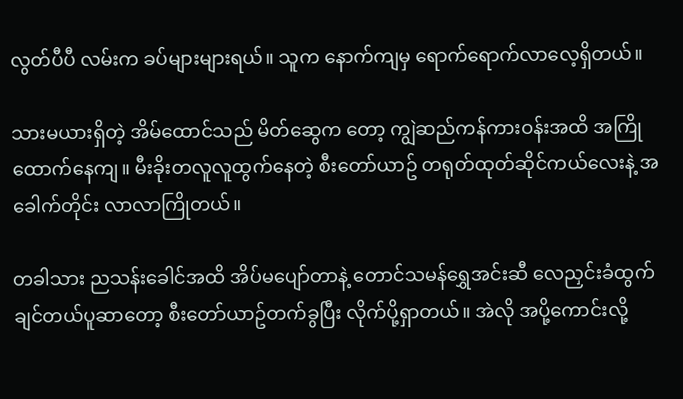လွတ်ပီပီ လမ်းက ခပ်များများရယ်။ သူက နောက်ကျမှ ရောက်ရောက်လာလေ့ရှိတယ်။

သားမယားရှိတဲ့ အိမ်ထောင်သည် မိတ်ဆွေက တော့ ကျွဲဆည်ကန်ကားဝန်းအထိ အကြိုထောက်နေကျ။ မီးခိုးတလူလူထွက်နေတဲ့ စီးတော်ယာဥ် တရုတ်ထုတ်ဆိုင်ကယ်လေးနဲ့ အ ခေါက်တိုင်း လာလာကြိုတယ်။

တခါသား ညသန်းခေါင်အထိ အိပ်မပျော်တာနဲ့ တောင်သမန်ရွှေအင်းဆီ လေညှင်းခံထွက်ချင်တယ်ပူဆာတော့ စီးတော်ယာဥ်တက်ခွပြီး လိုက်ပို့ရှာတယ်။ အဲလို အပို့ကောင်းလို့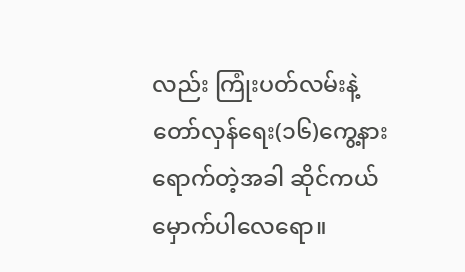လည်း ကြုံးပတ်လမ်းနဲ့ တော်လှန်ရေး(၁၆)ကွေ့နားရောက်တဲ့အခါ ဆိုင်ကယ်မှောက်ပါလေရော။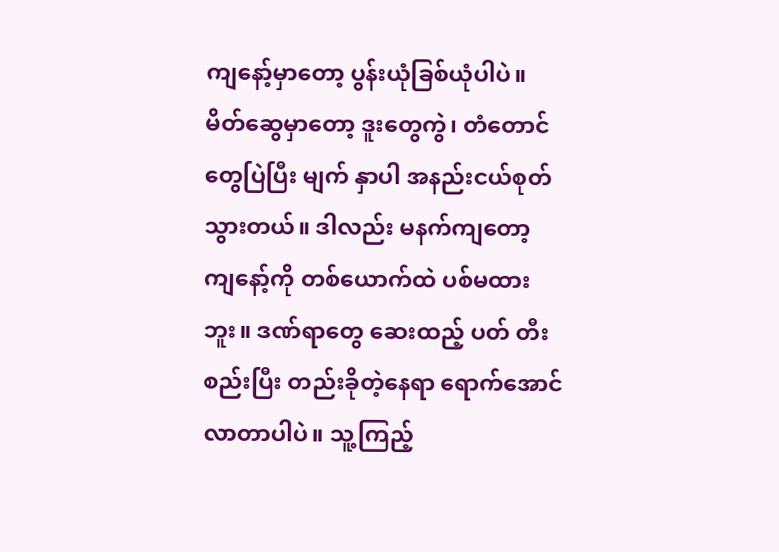ကျနော့်မှာတော့ ပွန်းယုံခြစ်ယုံပါပဲ။ မိတ်ဆွေမှာတော့ ဒူးတွေကွဲ၊ တံတောင်တွေပြဲပြီး မျက် နှာပါ အနည်းငယ်စုတ်သွားတယ်။ ဒါလည်း မနက်ကျတော့ ကျနော့်ကို တစ်ယောက်ထဲ ပစ်မထားဘူး။ ဒဏ်ရာတွေ ဆေးထည့် ပတ် တီးစည်းပြီး တည်းခိုတဲ့နေရာ ရောက်အောင်လာတာပါပဲ။ သူ့ကြည့်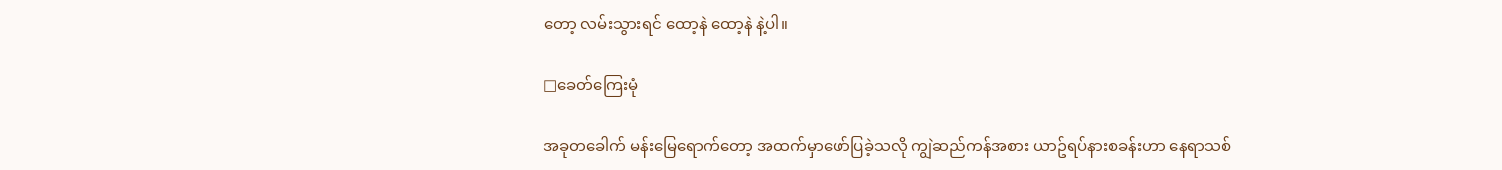တော့ လမ်းသွားရင် ထော့နဲ ထော့နဲ နဲ့ပါ။

□ခေတ်ကြေးမုံ

အခုတခေါက် မန်းမြေရောက်တော့ အထက်မှာဖော်ပြခဲ့သလို ကျွဲဆည်ကန်အစား ယာဥ်ရပ်နားစခန်းဟာ နေရာသစ်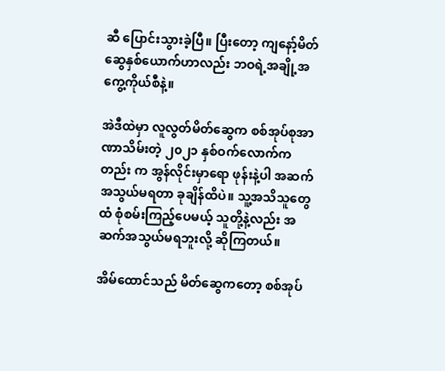ဆီ ပြောင်းသွားခဲ့ပြီ။ ပြီးတော့ ကျနော့်မိတ်ဆွေနှစ်ယောက်ဟာလည်း ဘဝရဲ့အချို့အကွေ့ကိုယ်စီနဲ့။

အဲဒီထဲမှာ လူလွတ်မိတ်ဆွေက စစ်အုပ်စုအာ ဏာသိမ်းတဲ့ ၂၀၂၁ နှစ်ဝက်လောက်ကတည်း က အွန်လိုင်းမှာရော ဖုန်းနဲ့ပါ အဆက်အသွယ်မရတာ ခုချိန်ထိပဲ။ သူ့အသိသူတွေထံ စုံစမ်းကြည့်ပေမယ့် သူတို့နဲ့လည်း အဆက်အသွယ်မရဘူးလို့ ဆိုကြတယ်။

အိမ်ထောင်သည် မိတ်ဆွေကတော့ စစ်အုပ်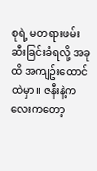စုရဲ့ မတရားဖမ်းဆီးခြင်းခံရလို့ အခုထိ အကျဥ်းထောင်ထဲမှာ။ ဇနီးနဲ့ကလေးကတော့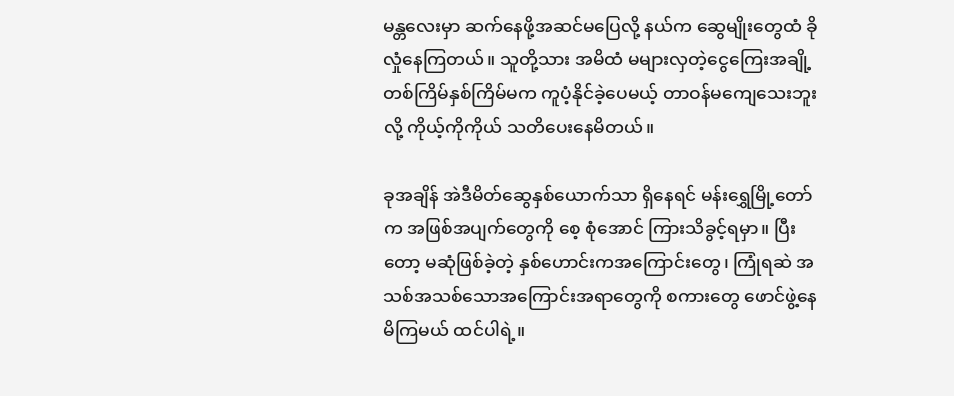မန္တလေးမှာ ဆက်နေဖို့အဆင်မပြေလို့ နယ်က ဆွေမျိုးတွေထံ ခိုလှုံနေကြတယ်။ သူတို့သား အမိထံ မများလှတဲ့ငွေကြေးအချို့ တစ်ကြိမ်နှစ်ကြိမ်မက ကူပံ့နိုင်ခဲ့ပေမယ့် တာဝန်မကျေသေးဘူးလို့ ကိုယ့်ကိုကိုယ် သတိပေးနေမိတယ်။

ခုအချိန် အဲဒီမိတ်ဆွေနှစ်ယောက်သာ ရှိနေရင် မန်းရွှေမြို့တော်က အဖြစ်အပျက်တွေကို စေ့ စုံအောင် ကြားသိခွင့်ရမှာ။ ပြီးတော့ မဆုံဖြစ်ခဲ့တဲ့ နှစ်ဟောင်းကအကြောင်းတွေ၊ ကြုံရဆဲ အသစ်အသစ်သောအကြောင်းအရာတွေကို စကားတွေ ဖောင်ဖွဲ့နေမိကြမယ် ထင်ပါရဲ့။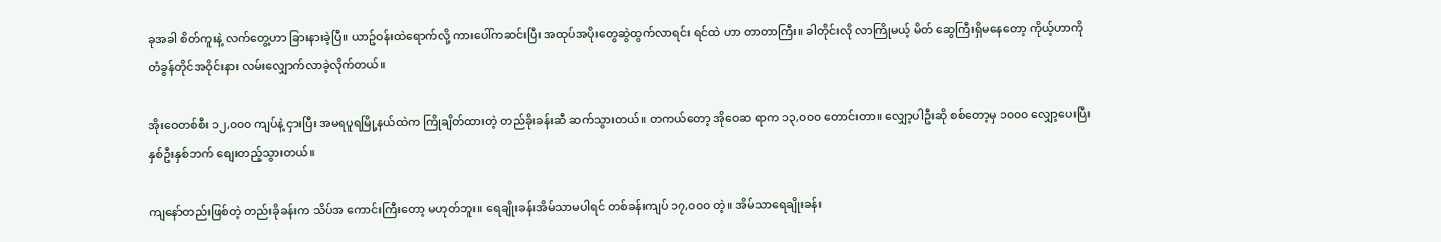ခုအခါ စိတ်ကူးနဲ့ လက်တွေ့ဟာ ခြားနားခဲ့ပြီ။ ယာဥ်ဝန်းထဲရောက်လို့ ကားပေါ်ကဆင်းပြီး အထုပ်အပိုးတွေဆွဲထွက်လာရင်း ရင်ထဲ ဟာ တာတာကြီး။ ခါတိုင်းလို လာကြိုမယ့် မိတ် ဆွေကြီးရှိမနေတော့ ကိုယ့်ဟာကိုတံခွန်တိုင်အဝိုင်းနား လမ်းလျှောက်လာခဲ့လိုက်တယ်။

အိုးဝေတစ်စီး ၁၂,၀၀၀ ကျပ်နဲ့ ငှားပြီး အမရပူရမြို့နယ်ထဲက ကြိုချိတ်ထားတဲ့ တည်ခိုးခန်းဆီ ဆက်သွားတယ်။ တကယ်တော့ အိုဝေဆ ရာက ၁၃,၀၀၀ တောင်းတာ။ လျှော့ပါဦးဆို စစ်တော့မှ ၁၀၀၀ လျှော့ပေးပြီး နှစ်ဦးနှစ်ဘက် စျေးတည့်သွားတယ်။

ကျနော်တည်းဖြစ်တဲ့ တည်းခိုခန်းက သိပ်အ ကောင်းကြီးတော့ မဟုတ်ဘူး။ ရေချိုးခန်းအိမ်သာမပါရင် တစ်ခန်းကျပ် ၁၇,၀၀၀ တဲ့။ အိမ်သာရေချိုးခန်း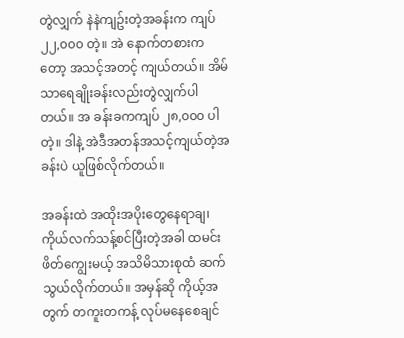တွဲလျှက် နဲနဲကျဥ်းတဲ့အခန်းက ကျပ် ၂၂,၀၀၀ တဲ့။ အဲ နောက်တစားကတော့ အသင့်အတင့် ကျယ်တယ်။ အိမ် သာရေချိုးခန်းလည်းတွဲလျှက်ပါတယ်။ အ ခန်းခကကျပ် ၂၈,၀၀၀ ပါတဲ့။ ဒါနဲ့ အဲဒီအတန်အသင့်ကျယ်တဲ့အခန်းပဲ ယူဖြစ်လိုက်တယ်။

အခန်းထဲ အထိုးအပိုးတွေနေရာချ၊ ကိုယ်လက်သန့်စင်ပြီးတဲ့အခါ ထမင်းဖိတ်ကျွေးမယ့် အသိမိသားစုထံ ဆက်သွယ်လိုက်တယ်။ အမှန်ဆို ကိုယ့်အတွက် တကူးတကန့် လုပ်မနေစေချင်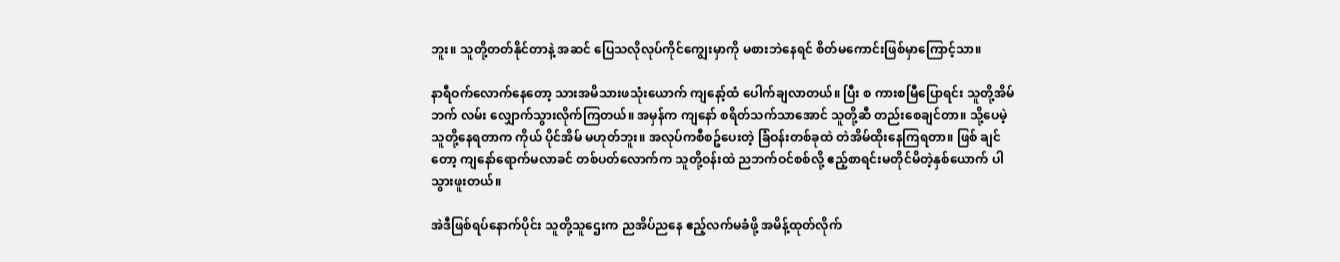ဘူး။ သူတို့တတ်နိုင်တာနဲ့ အဆင် ပြေသလိုလုပ်ကိုင်ကျွေးမှာကို မစားဘဲနေရင် စိတ်မကောင်းဖြစ်မှာကြောင့်သာ။

နာရီဝက်လောက်နေတော့ သားအမိသားဖသုံးယောက် ကျနော့်ထံ ပေါက်ချလာတယ်။ ပြီး စ ကားစမြီပြောရင်း သူတို့အိမ်ဘက် လမ်း လျှောက်သွားလိုက်ကြတယ်။ အမှန်က ကျနော် စရိတ်သက်သာအောင် သူတို့ဆီ တည်းစေချင်တာ။ သို့ပေမဲ့ သူတို့နေရတာက ကိုယ် ပိုင်အိမ် မဟုတ်ဘူး။ အလုပ်ကစီစဥ်ပေးတဲ့ ခြံဝန်းတစ်ခုထဲ တဲအိမ်ထိုးနေကြရတာ။ ဖြစ် ချင်တော့ ကျနော်ရောက်မလာခင် တစ်ပတ်လောက်က သူတို့ဝန်းထဲ ညဘက်ဝင်စစ်လို့ ဧည့်စာရင်းမတိုင်မိတဲ့နှစ်ယောက် ပါသွားဖူးတယ်။

အဲဒီဖြစ်ရပ်နောက်ပိုင်း သူတို့သူဌေးက ညအိပ်ညနေ ဧည့်လက်မခံဖို့ အမိန့်ထုတ်လိုက်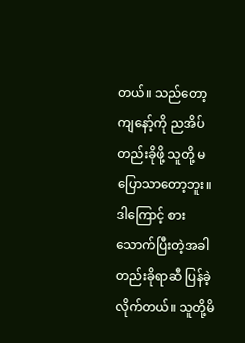တယ်။ သည်တော့ ကျနော့်ကို ညအိပ်တည်းခိုဖို့ သူတို့ မပြောသာတော့ဘူး။ ဒါကြောင့် စားသောက်ပြီးတဲ့အခါ တည်းခိုရာဆီ ပြန်ခဲ့လိုက်တယ်။ သူတို့မိ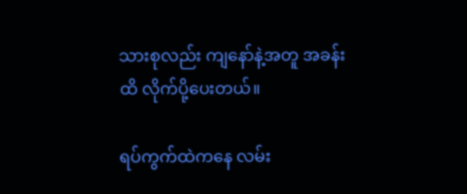သားစုလည်း ကျနော်နဲ့အတူ အခန်းထိ လိုက်ပို့ပေးတယ်။

ရပ်ကွက်ထဲကနေ လမ်း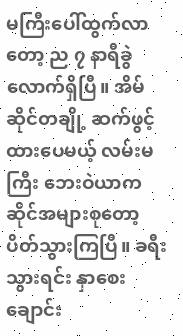မကြီးပေါ်ထွက်လာတော့ ည ၇ နာရီခွဲလောက်ရှိပြီ။ အိမ်ဆိုင်တချို့ ဆက်ဖွင့်ထားပေမယ့် လမ်းမကြီး ဘေးဝဲယာက ဆိုင်အများစုတော့ ပိတ်သွားကြပြီ။ ခရီးသွားရင်း နှာစေးချောင်း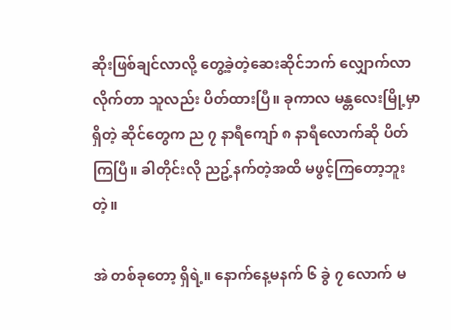ဆိုးဖြစ်ချင်လာလို့ တွေ့ခဲ့တဲ့ဆေးဆိုင်ဘက် လျှောက်လာလိုက်တာ သူလည်း ပိတ်ထားပြီ။ ခုကာလ မန္တလေးမြို့မှာရှိတဲ့ ဆိုင်တွေက ည ၇ နာရီကျော် ၈ နာရီလောက်ဆို ပိတ်ကြပြီ။ ခါတိုင်းလို ညဥ့်နက်တဲ့အထိ မဖွင့်ကြတော့ဘူးတဲ့။

အဲ တစ်ခုတော့ ရှိရဲ့။ နောက်နေ့မနက် ၆ ခွဲ ၇ လောက် မ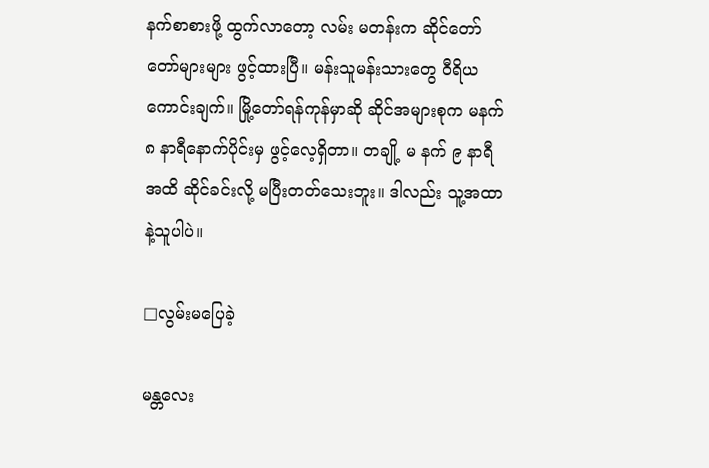နက်စာစားဖို့ ထွက်လာတော့ လမ်း မတန်းက ဆိုင်တော်တော်များများ ဖွင့်ထားပြီ။ မန်းသူမန်းသားတွေ ဝီရိယကောင်းချက်။ မြို့တော်ရန်ကုန်မှာဆို ဆိုင်အများစုက မနက် ၈ နာရီနောက်ပိုင်းမှ ဖွင့်လေ့ရှိတာ။ တချို့ မ နက် ၉ နာရီအထိ ဆိုင်ခင်းလို့ မပြီးတတ်သေးဘူး။ ဒါလည်း သူ့အထာနဲ့သူပါပဲ။

□လွမ်းမပြေခဲ့

မန္တလေး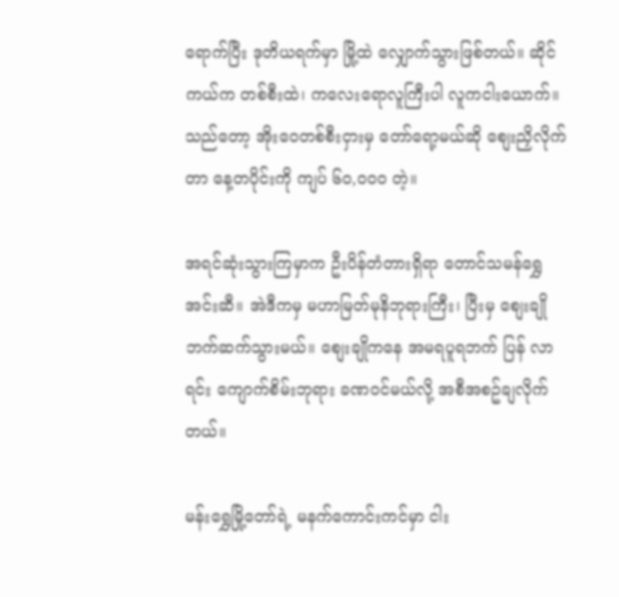ရောက်ပြီး ဒုတိယရက်မှာ မြို့ထဲ လျှောက်သွားဖြစ်တယ်။ ဆိုင်ကယ်က တစ်စီးထဲ၊ ကလေးရောလူကြီးပါ လူကငါးယောက်။သည်တော့ အိုးဝေတစ်စီးငှားမှ တော်ရော့မယ်ဆို စျေးညှိလိုက်တာ နေ့တပိုင်းကို ကျပ် ၆၀,၀၀၀ တဲ့။

အရင်ဆုံးသွားကြမှာက ဦးပိန်တံတားရှိရာ တောင်သမန်ရွှေအင်းဆီ။ အဲဒီကမှ မဟာမြတ်မုနိဘုရားကြီး၊ ပြီးမှ စျေးချိုဘက်ဆက်သွားမယ်။ စျေးချိုကနေ အမရပူရဘက် ပြန် လာရင်း ကျောက်စိမ်းဘုရား ခဏဝင်မယ်လို့ အစီအစဥ်ချလိုက်တယ်။

မန်းရွှေမြို့တော်ရဲ့ မနက်ကောင်းကင်မှာ ငါး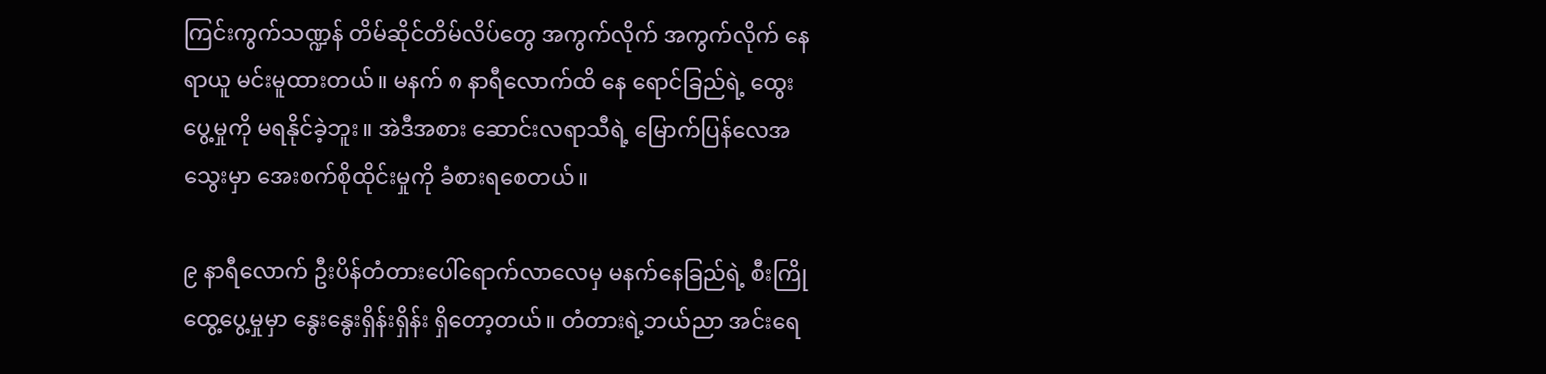ကြင်းကွက်သဏ္ဍန် တိမ်ဆိုင်တိမ်လိပ်တွေ အကွက်လိုက် အကွက်လိုက် နေရာယူ မင်းမူထားတယ်။ မနက် ၈ နာရီလောက်ထိ နေ ရောင်ခြည်ရဲ့ ထွေးပွေ့မှုကို မရနိုင်ခဲ့ဘူး။ အဲဒီအစား ဆောင်းလရာသီရဲ့ မြောက်ပြန်လေအ သွေးမှာ အေးစက်စိုထိုင်းမှုကို ခံစားရစေတယ်။

၉ နာရီလောက် ဦးပိန်တံတားပေါ်ရောက်လာလေမှ မနက်နေခြည်ရဲ့ စီးကြိုထွေ့ပွေ့မှုမှာ နွေးနွေးရှိန်းရှိန်း ရှိတော့တယ်။ တံတားရဲ့ဘယ်ညာ အင်းရေ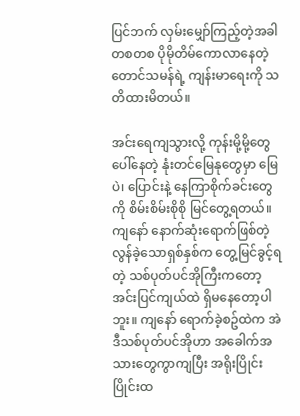ပြင်ဘက် လှမ်းမျှော်ကြည့်တဲ့အခါ တစတစ ပိုမိုတိမ်ကောလာနေတဲ့ တောင်သမန်ရဲ့ ကျန်းမာရေးကို သတိထားမိတယ်။

အင်းရေကျသွားလို့ ကုန်းမို့မို့တွေပေါ်နေတဲ့ နုံးတင်မြေနုတွေမှာ မြေပဲ၊ ပြောင်းနဲ့ နေကြာစိုက်ခင်းတွေကို စိမ်းစိမ်းစိုစို မြင်တွေ့ရတယ်။ ကျနော် နောက်ဆုံးရောက်ဖြစ်တဲ့ လွန်ခဲ့သောရှစ်နှစ်က တွေ့မြင်ခွင့်ရတဲ့ သစ်ပုတ်ပင်အိုကြီးကတော့ အင်းပြင်ကျယ်ထဲ ရှိမနေတော့ပါဘူး။ ကျနော် ရောက်ခဲ့စဥ်ထဲက အဲဒီသစ်ပုတ်ပင်အိုဟာ အခေါက်အသားတွေကွာကျပြီး အရိုးပြိုင်းပြိုင်းထ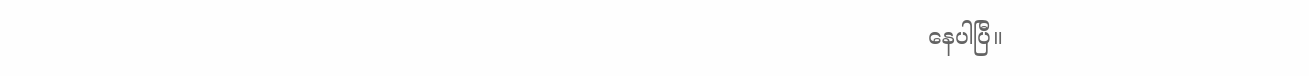နေပါပြီ။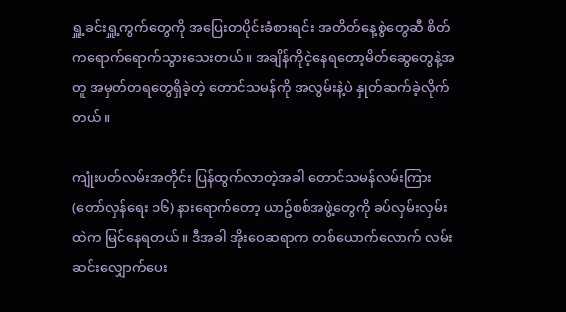ရှူ့ခင်းရှူ့ကွက်တွေကို အပြေးတပိုင်းခံစားရင်း အတိတ်နေ့စွဲတွေဆီ စိတ်ကရောက်ရောက်သွားသေးတယ်။ အချိန်ကိုငဲ့နေရတော့မိတ်ဆွေတွေနဲ့အတူ အမှတ်တရတွေရှိခဲ့တဲ့ တောင်သမန်ကို အလွမ်းနဲ့ပဲ နှုတ်ဆက်ခဲ့လိုက်တယ်။

ကျုံးပတ်လမ်းအတိုင်း ပြန်ထွက်လာတဲ့အခါ တောင်သမန်လမ်းကြား(တော်လှန်ရေး ၁၆) နားရောက်တော့ ယာဥ်စစ်အဖွဲ့တွေကို ခပ်လှမ်းလှမ်းထဲက မြင်နေရတယ်။ ဒီအခါ အိုးဝေဆရာက တစ်ယောက်လောက် လမ်းဆင်းလျှောက်ပေး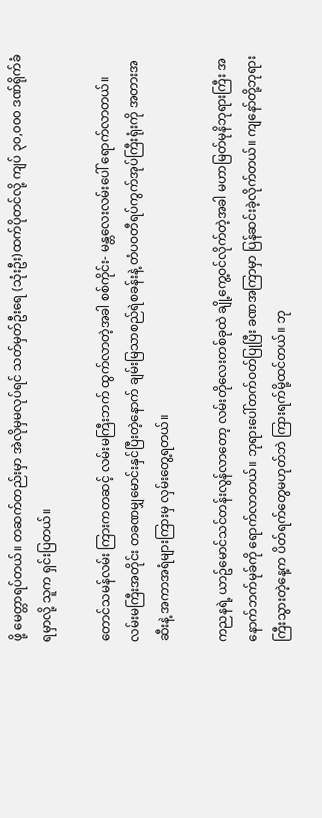ဖို့ မေတ္တာရပ်တယ်။ တဆက်တည်းမှာ အဲလိုမှမလုပ်ရင် သတ်မှတ်ဦးရေ (သုံးဦး)ထက်ပိုတင်လို့ ကျပ် ၃၀,၀၀၀ ဒဏ်ရိုက်ခံရမှာလို့ သူက ရှင်းပြတယ်။

တောင်သမန်လမ်း ကြားကတဆင့် လမ်းမကြီးဘက် ထွက်လာတဲ့အခါ စစ်ကိုင်း- မန္တလေးလမ်းပေါ် ရောက်လာတယ်။ လမ်းမကြီးအတိုင်း တခဏမျှမောင်းနှင်ပြီးတဲ့နောက် ချမ်းမြသာစည်ရဲစခန်းနဲ့ တံပဝတီရပ်ကွက်အုပ်ကြီးရုံးကို အတားအဆီးနဲ့ အကာအရံများကြားမှ လှမ်းတွေ့ရတယ်။

ကညနရဲ့ ယာဥ်မောင်သင်တန်းလွန်လာတော့ လမ်းတိုလေးတစ်ခုထဲ ချို့ကွေ့ဝင်လိုက်တဲ့အခါ မဟာမြတ်မုနိဘုရားကြီး အနောက်ဘက်မုခ်ကို ရောက်လာတယ်။ ဘုရားပေါ်တက်ဝတ်ပြုပြီး ခဏအကြာမှာ ပြန်ဆင်းခဲ့လိုက်တယ်။ ကျနော်တို့ဘုရားကြီးသွားတဲ့နေ့က ပိတ်ရက်တွေမဟုတ်ဘဲ ကြားရက်မို့ထင်တယ်။ ဘု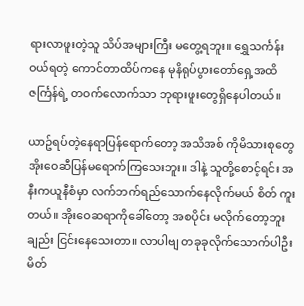ရားလာဖူးတဲ့သူ သိပ်အများကြီး မတွေ့ရဘူး။ ရွှေသင်္ကန်းဝယ်ရတဲ့ ကောင်တာထိပ်ကနေ မုနိရုပ်ပွားတော်ရှေ့အထိ ဇင်္ကြန်ရဲ့ တဝက်လောက်သာ ဘုရားဖူးတွေရှိနေပါတယ်။

ယာဥ်ရပ်တဲ့နေရာပြန်ရောက်တော့ အသိအစ် ကိုမိသားစုတွေ အိုးဝေဆီပြန်မရောက်ကြသေးဘူး။ ဒါနဲ့ သူတို့စောင့်ရင်း အနီးကယူနီစံမှာ လက်ဘက်ရည်သောက်နေလိုက်မယ် စိတ် ကူးတယ်။ အိုးဝေဆရာကိုခေါ်တော့ အစပိုင်း မလိုက်တော့ဘူးချည်း ငြင်းနေသေးတာ။ လာပါဗျ တခုခုလိုက်သောက်ပါဦး မိတ်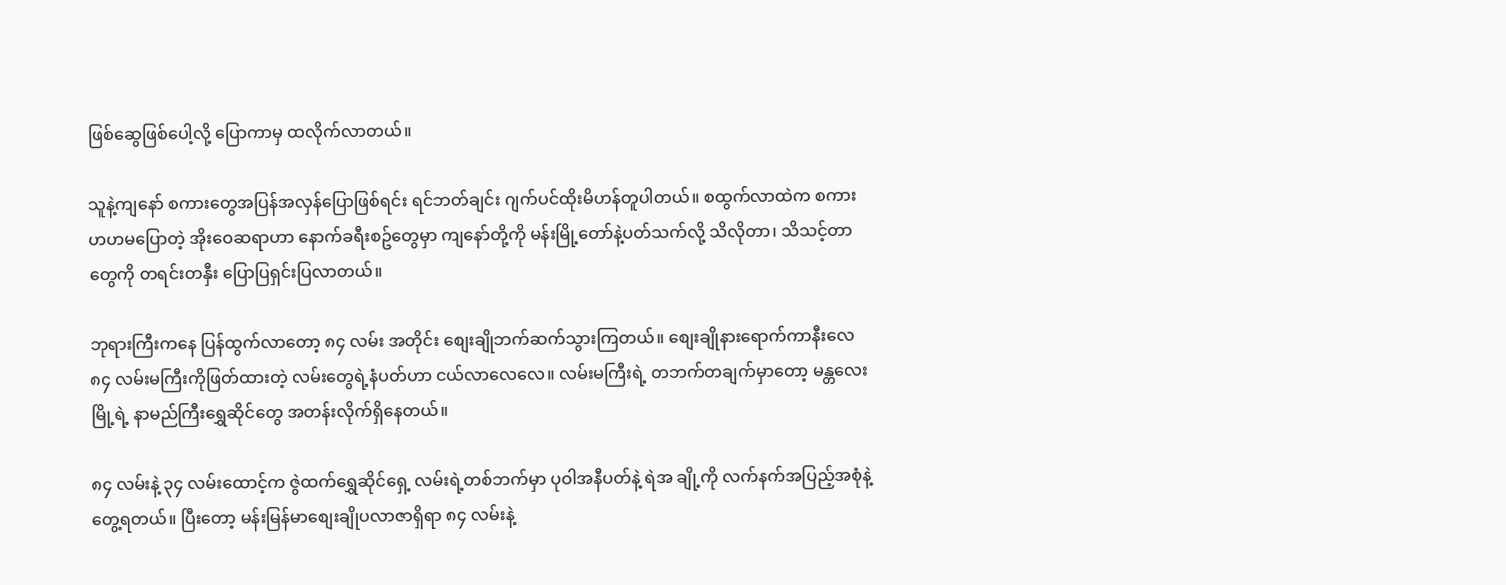ဖြစ်ဆွေဖြစ်ပေါ့လို့ ပြောကာမှ ထလိုက်လာတယ်။

သူနဲ့ကျနော် စကားတွေအပြန်အလှန်ပြောဖြစ်ရင်း ရင်ဘတ်ချင်း ဂျက်ပင်ထိုးမိဟန်တူပါတယ်။ စထွက်လာထဲက စကားဟဟမပြောတဲ့ အိုးဝေဆရာဟာ နောက်ခရီးစဥ်တွေမှာ ကျနော်တို့ကို မန်းမြို့တော်နဲ့ပတ်သက်လို့ သိလိုတာ၊ သိသင့်တာတွေကို တရင်းတနှီး ပြောပြရှင်းပြလာတယ်။

ဘုရားကြီးကနေ ပြန်ထွက်လာတော့ ၈၄ လမ်း အတိုင်း စျေးချိုဘက်ဆက်သွားကြတယ်။ စျေးချိုနားရောက်ကာနီးလေ ၈၄ လမ်းမကြီးကိုဖြတ်ထားတဲ့ လမ်းတွေရဲ့နံပတ်ဟာ ငယ်လာလေလေ။ လမ်းမကြီးရဲ့ တဘက်တချက်မှာတော့ မန္တလေးမြို့ရဲ့ နာမည်ကြီးရွှေဆိုင်တွေ အတန်းလိုက်ရှိနေတယ်။

၈၄ လမ်းနဲ့ ၃၄ လမ်းထောင့်က ဇွဲထက်ရွှေဆိုင်ရှေ့ လမ်းရဲ့တစ်ဘက်မှာ ပုဝါအနီပတ်နဲ့ ရဲအ ချို့ကို လက်နက်အပြည့်အစုံနဲ့ တွေ့ရတယ်။ ပြီးတော့ မန်းမြန်မာစျေးချိုပလာဇာရှိရာ ၈၄ လမ်းနဲ့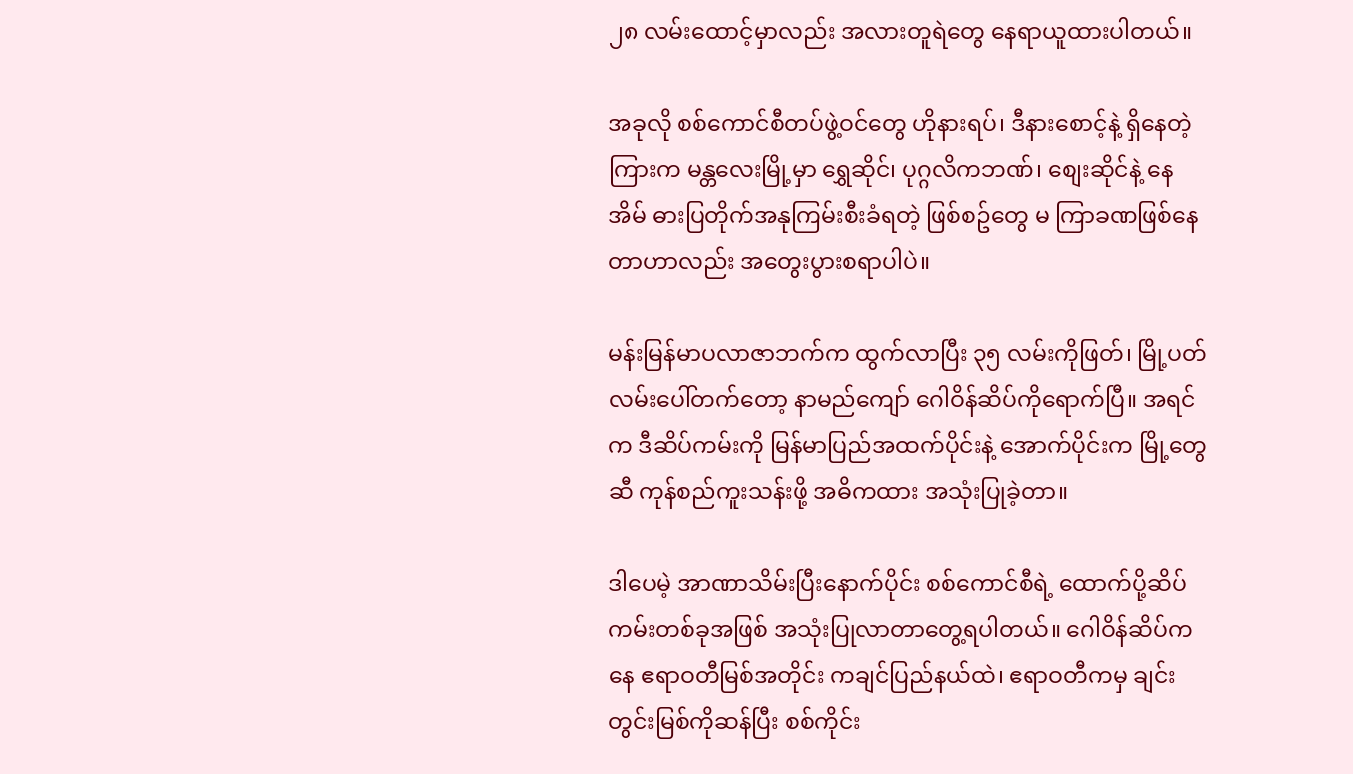၂၈ လမ်းထောင့်မှာလည်း အလားတူရဲတွေ နေရာယူထားပါတယ်။

အခုလို စစ်ကောင်စီတပ်ဖွဲ့ဝင်တွေ ဟိုနားရပ်၊ ဒီနားစောင့်နဲ့ ရှိနေတဲ့ကြားက မန္တလေးမြို့မှာ ရွှေဆိုင်၊ ပုဂ္ဂလိကဘဏ်၊ စျေးဆိုင်နဲ့ နေအိမ် ဓားပြတိုက်အနုကြမ်းစီးခံရတဲ့ ဖြစ်စဥ်တွေ မ ကြာခဏဖြစ်နေတာဟာလည်း အတွေးပွားစရာပါပဲ။

မန်းမြန်မာပလာဇာဘက်က ထွက်လာပြီး ၃၅ လမ်းကိုဖြတ်၊ မြို့ပတ်လမ်းပေါ်တက်တော့ နာမည်ကျော် ဂေါဝိန်ဆိပ်ကိုရောက်ပြီ။ အရင်က ဒီဆိပ်ကမ်းကို မြန်မာပြည်အထက်ပိုင်းနဲ့ အောက်ပိုင်းက မြို့တွေဆီ ကုန်စည်ကူးသန်းဖို့ အဓိကထား အသုံးပြုခဲ့တာ။

ဒါပေမဲ့ အာဏာသိမ်းပြီးနောက်ပိုင်း စစ်ကောင်စီရဲ့ ထောက်ပို့ဆိပ်ကမ်းတစ်ခုအဖြစ် အသုံးပြုလာတာတွေ့ရပါတယ်။ ဂေါဝိန်ဆိပ်ကနေ ဧရာဝတီမြစ်အတိုင်း ကချင်ပြည်နယ်ထဲ၊ ဧရာဝတီကမှ ချင်းတွင်းမြစ်ကိုဆန်ပြီး စစ်ကိုင်း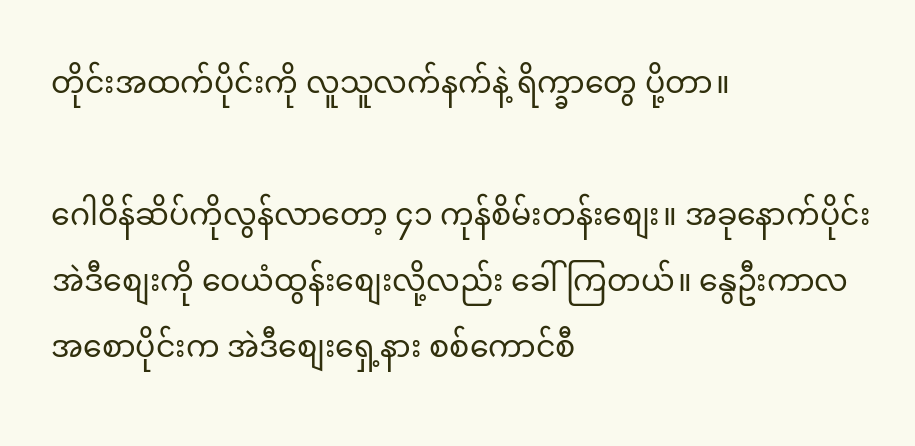တိုင်းအထက်ပိုင်းကို လူသူလက်နက်နဲ့ ရိက္ခာတွေ ပို့တာ။

ဂေါဝိန်ဆိပ်ကိုလွန်လာတော့ ၄၁ ကုန်စိမ်းတန်းစျေး။ အခုနောက်ပိုင်း အဲဒီစျေးကို ဝေယံထွန်းစျေးလို့လည်း ခေါ်ကြတယ်။ နွေဦးကာလအစောပိုင်းက အဲဒီစျေးရှေ့နား စစ်ကောင်စီ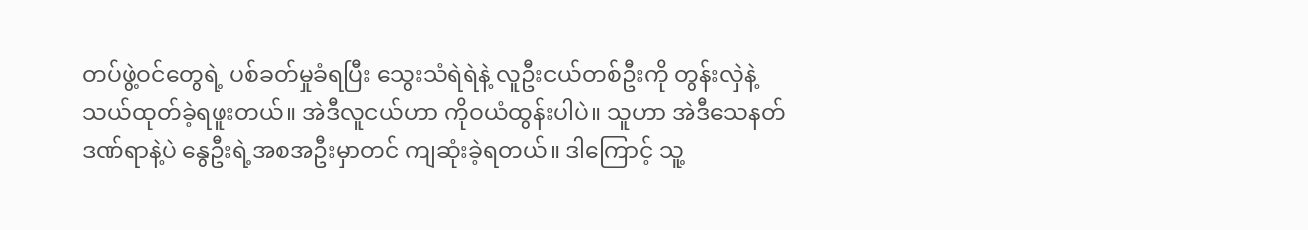တပ်ဖွဲ့ဝင်တွေရဲ့ ပစ်ခတ်မှုခံရပြီး သွေးသံရဲရဲနဲ့ လူဦးငယ်တစ်ဦးကို တွန်းလှဲနဲ့သယ်ထုတ်ခဲ့ရဖူးတယ်။ အဲဒီလူငယ်ဟာ ကိုဝယံထွန်းပါပဲ။ သူဟာ အဲဒီသေနတ်ဒဏ်ရာနဲ့ပဲ နွေဦးရဲ့အစအဦးမှာတင် ကျဆုံးခဲ့ရတယ်။ ဒါကြောင့် သူ့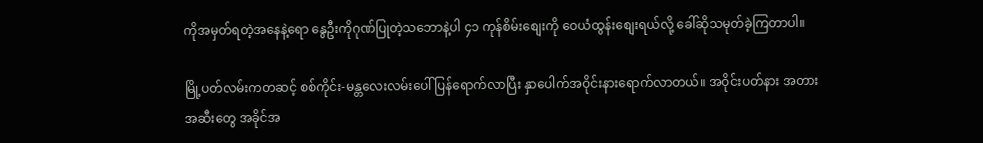ကိုအမှတ်ရတဲ့အနေနဲ့ရော နွေဦးကိုဂုဏ်ပြုတဲ့သဘောနဲ့ပါ ၄၁ ကုန်စိမ်းစျေးကို ဝေယံထွန်းစျေးရယ်လို့ ခေါ်ဆိုသမုတ်ခဲ့ကြတာပါ။

မြို့ပတ်လမ်းကတဆင့် စစ်ကိုင်း-မန္တလေးလမ်းပေါ် ပြန်ရောက်လာပြီး နှာပေါက်အဝိုင်းနားရောက်လာတယ်။ အဝိုင်းပတ်နား အတား အဆီးတွေ အခိုင်အ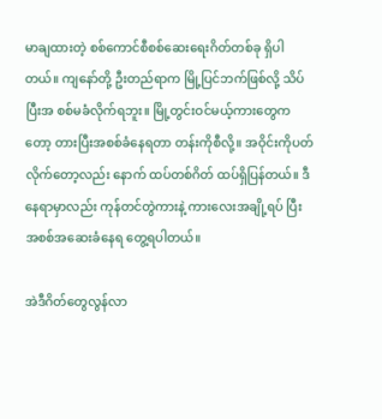မာချထားတဲ့ စစ်ကောင်စီစစ်ဆေးရေးဂိတ်တစ်ခု ရှိပါတယ်။ ကျနော်တို့ ဦးတည်ရာက မြို့ပြင်ဘက်ဖြစ်လို့ သိပ်ပြီးအ စစ်မခံလိုက်ရဘူး။ မြို့တွင်းဝင်မယ့်ကားတွေကတော့ တားပြီးအစစ်ခံနေရတာ တန်းကိုစီလို့။ အဝိုင်းကိုပတ်လိုက်တော့လည်း နောက် ထပ်တစ်ဂိတ် ထပ်ရှိပြန်တယ်။ ဒီနေရာမှာလည်း ကုန်တင်တွဲကားနဲ့ ကားလေးအချို့ရပ် ပြီး အစစ်အဆေးခံနေရ တွေ့ရပါတယ်။

အဲဒီဂိတ်တွေလွန်လာ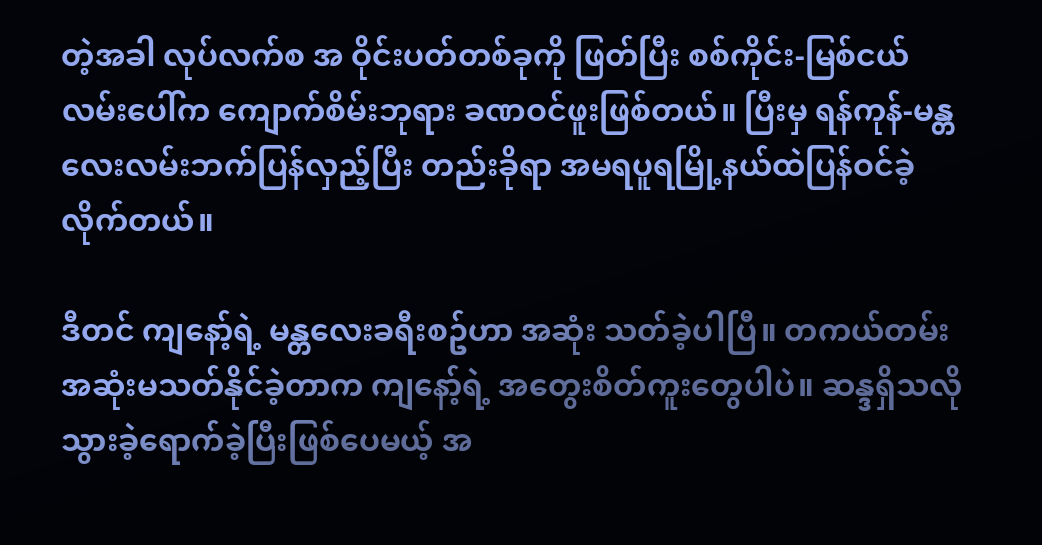တဲ့အခါ လုပ်လက်စ အ ဝိုင်းပတ်တစ်ခုကို ဖြတ်ပြီး စစ်ကိုင်း-မြစ်ငယ်လမ်းပေါ်က ကျောက်စိမ်းဘုရား ခဏဝင်ဖူးဖြစ်တယ်။ ပြီးမှ ရန်ကုန်-မန္တလေးလမ်းဘက်ပြန်လှည့်ပြီး တည်းခိုရာ အမရပူရမြို့နယ်ထဲပြန်ဝင်ခဲ့လိုက်တယ်။

ဒီတင် ကျနော့်ရဲ့ မန္တလေးခရီးစဥ်ဟာ အဆုံး သတ်ခဲ့ပါပြီ။ တကယ်တမ်း အဆုံးမသတ်နိုင်ခဲ့တာက ကျနော့်ရဲ့ အတွေးစိတ်ကူးတွေပါပဲ။ ဆန္ဒရှိသလို သွားခဲ့ရောက်ခဲ့ပြီးဖြစ်ပေမယ့် အ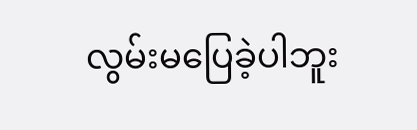လွမ်းမပြေခဲ့ပါဘူး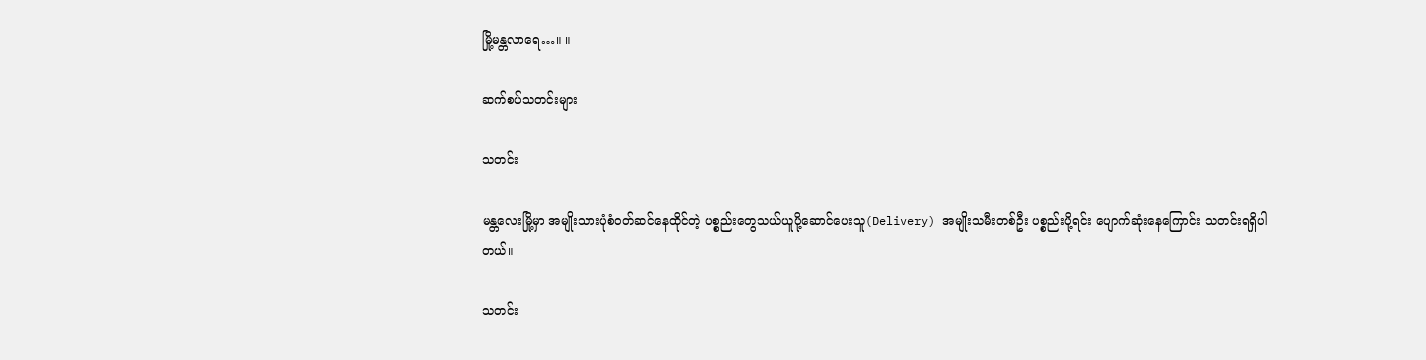မြို့မန္တလာရေ…။ ။

ဆက်စပ်သတင်းများ

သတင်း

မန္တလေးမြို့မှာ အမျိုးသားပုံစံဝတ်ဆင်နေထိုင်တဲ့ ပစ္စည်းတွေသယ်ယူပို့ဆောင်ပေးသူ(Delivery) အမျိုးသမီးတစ်ဦး ပစ္စည်းပို့ရင်း ပျောက်ဆုံးနေကြောင်း သတင်းရရှိပါတယ်။

သတင်း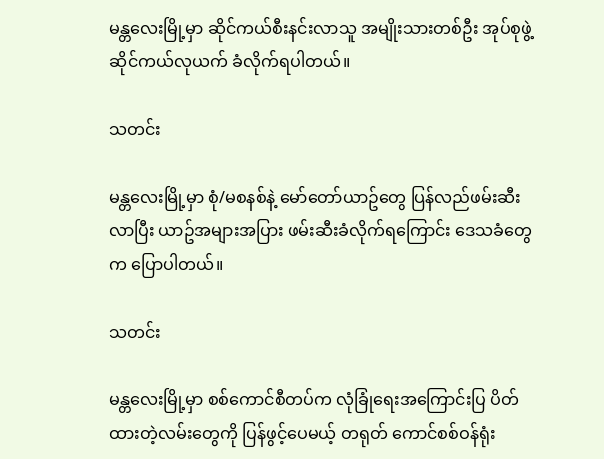မန္တလေးမြို့မှာ ဆိုင်ကယ်စီးနင်းလာသူ အမျိုးသားတစ်ဦး အုပ်စုဖွဲ့ ဆိုင်ကယ်လုယက် ခံလိုက်ရပါတယ်။

သတင်း

မန္တလေးမြို့မှာ စုံ/မစနစ်နဲ့ မော်တော်ယာဥ်တွေ ပြန်လည်ဖမ်းဆီးလာပြီး ယာဥ်အများအပြား ဖမ်းဆီးခံလိုက်ရကြောင်း ဒေသခံတွေက ပြောပါတယ်။

သတင်း

မန္တလေးမြို့မှာ စစ်ကောင်စီတပ်က လုံခြုံရေးအကြောင်းပြ ပိတ်ထားတဲ့လမ်းတွေကို ပြန်ဖွင့်ပေမယ့် တရုတ် ကောင်စစ်ဝန်ရုံး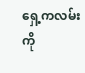ရှေ့ကလမ်းကို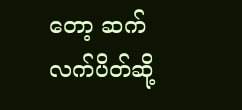တော့ ဆက်လက်ပိတ်ဆို့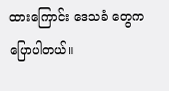ထားကြောင်း ဒေသခံ တွေကပြောပါတယ်။